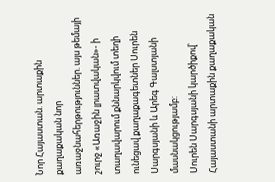Նոր Հայաստան. արտաքին քաղաքական նոր առաջնահերթություններ. այս թեմայի շուրջ «Առաջին լրատվական»- ի տաղավարում քննարկվում տեղի ունեցավ քաղաքագետներ Սուրեն Սարգսյանի և Արեգ Գալստյանի մասնակցությամբ:
Սուրեն Սարգսյանի կարծիքով՝ Հայաստանի արտաքին քաղաքական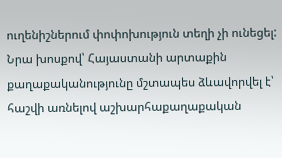ուղենիշներում փոփոխություն տեղի չի ունեցել: Նրա խոսքով՝ Հայաստանի արտաքին քաղաքականությունը մշտապես ձևավորվել է՝ հաշվի առնելով աշխարհաքաղաքական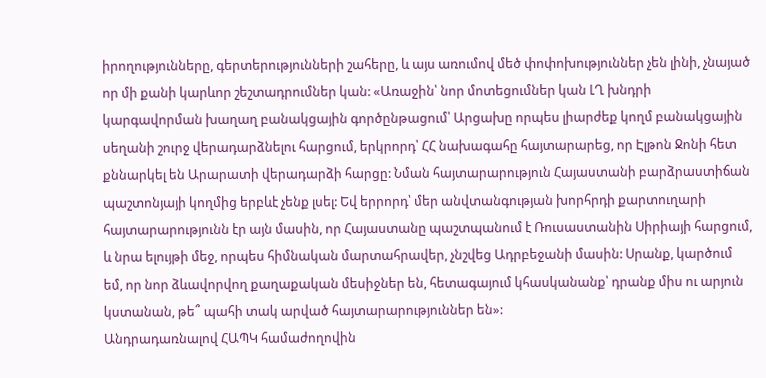իրողությունները, գերտերությունների շահերը, և այս առումով մեծ փոփոխություններ չեն լինի, չնայած որ մի քանի կարևոր շեշտադրումներ կան: «Առաջին՝ նոր մոտեցումներ կան ԼՂ խնդրի կարգավորման խաղաղ բանակցային գործընթացում՝ Արցախը որպես լիարժեք կողմ բանակցային սեղանի շուրջ վերադարձնելու հարցում, երկրորդ՝ ՀՀ նախագահը հայտարարեց, որ Էլթոն Ջոնի հետ քննարկել են Արարատի վերադարձի հարցը: Նման հայտարարություն Հայաստանի բարձրաստիճան պաշտոնյայի կողմից երբևէ չենք լսել: Եվ երրորդ՝ մեր անվտանգության խորհրդի քարտուղարի հայտարարությունն էր այն մասին, որ Հայաստանը պաշտպանում է Ռուսաստանին Սիրիայի հարցում, և նրա ելույթի մեջ, որպես հիմնական մարտահրավեր, չնշվեց Ադրբեջանի մասին: Սրանք, կարծում եմ, որ նոր ձևավորվող քաղաքական մեսիջներ են, հետագայում կհասկանանք՝ դրանք միս ու արյուն կստանան, թե՞ պահի տակ արված հայտարարություններ են»:
Անդրադառնալով ՀԱՊԿ համաժողովին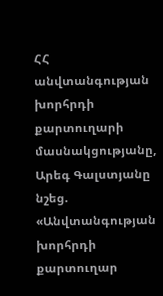ՀՀ անվտանգության խորհրդի քարտուղարի մասնակցությանը, Արեգ Գալստյանը նշեց. «Անվտանգության խորհրդի քարտուղար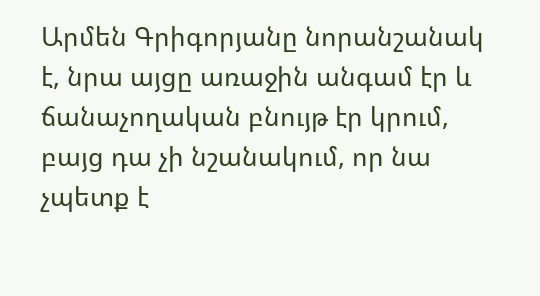Արմեն Գրիգորյանը նորանշանակ է, նրա այցը առաջին անգամ էր և ճանաչողական բնույթ էր կրում, բայց դա չի նշանակում, որ նա չպետք է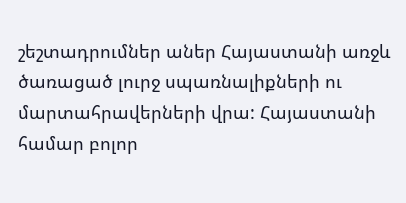շեշտադրումներ աներ Հայաստանի առջև ծառացած լուրջ սպառնալիքների ու մարտահրավերների վրա: Հայաստանի համար բոլոր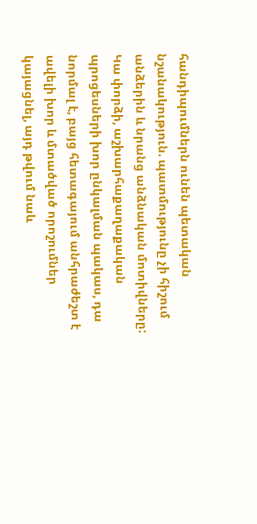հանդիպումներն ունեն պետական նշանակություն. պատմությունը չի հիշում անձերին և նրանց անձնական մոտիվները: Կա փորձի, աշխարհաքաղաքական պրոցեսների խոր ընկալման պակաս, դա նորմալ է, բայց հետագայում անհրաժեշտ է ավելի խոր և մտածված որոշումներ կայացնել, այդ թվում նաև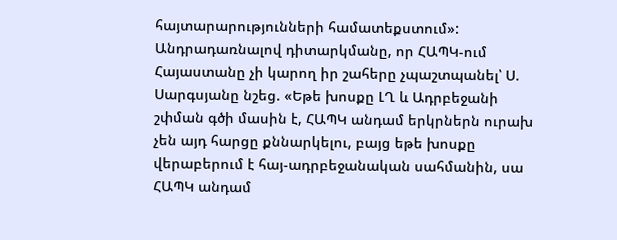հայտարարությունների համատեքստում»:
Անդրադառնալով դիտարկմանը, որ ՀԱՊԿ-ում Հայաստանը չի կարող իր շահերը չպաշտպանել՝ Ս. Սարգսյանը նշեց. «Եթե խոսքը ԼՂ և Ադրբեջանի շփման գծի մասին է, ՀԱՊԿ անդամ երկրներն ուրախ չեն այդ հարցը քննարկելու, բայց եթե խոսքը վերաբերում է հայ-ադրբեջանական սահմանին, սա ՀԱՊԿ անդամ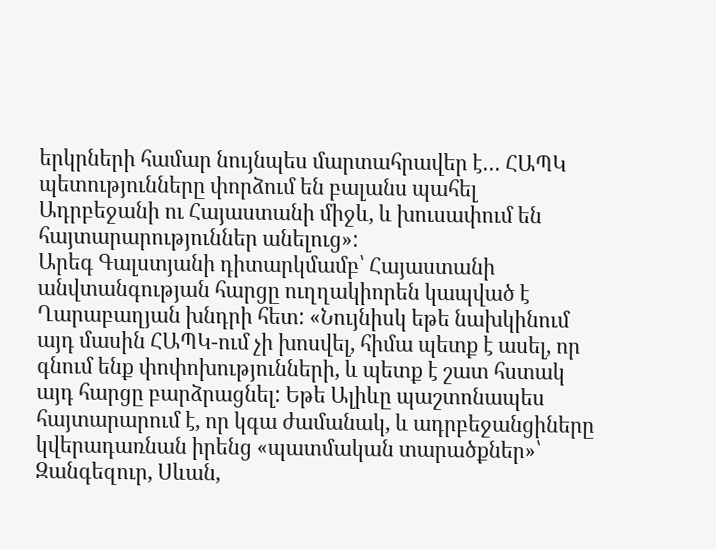երկրների համար նույնպես մարտահրավեր է… ՀԱՊԿ պետությունները փորձում են բալանս պահել Ադրբեջանի ու Հայաստանի միջև, և խուսափում են հայտարարություններ անելուց»:
Արեգ Գալստյանի դիտարկմամբ՝ Հայաստանի անվտանգության հարցը ուղղակիորեն կապված է Ղարաբաղյան խնդրի հետ: «Նույնիսկ եթե նախկինում այդ մասին ՀԱՊԿ-ում չի խոսվել, հիմա պետք է ասել, որ գնում ենք փոփոխությունների, և պետք է շատ հստակ այդ հարցը բարձրացնել: Եթե Ալիևը պաշտոնապես հայտարարում է, որ կգա ժամանակ, և ադրբեջանցիները կվերադառնան իրենց «պատմական տարածքներ»՝ Զանգեզուր, Սևան,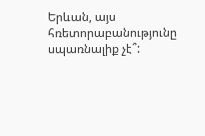Երևան, այս հռետորաբանությունը սպառնալիք չէ՞: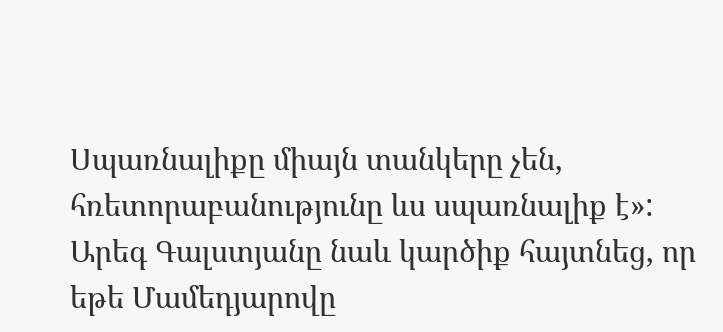Սպառնալիքը միայն տանկերը չեն, հռետորաբանությունը ևս սպառնալիք է»:
Արեգ Գալստյանը նաև կարծիք հայտնեց, որ եթե Մամեդյարովը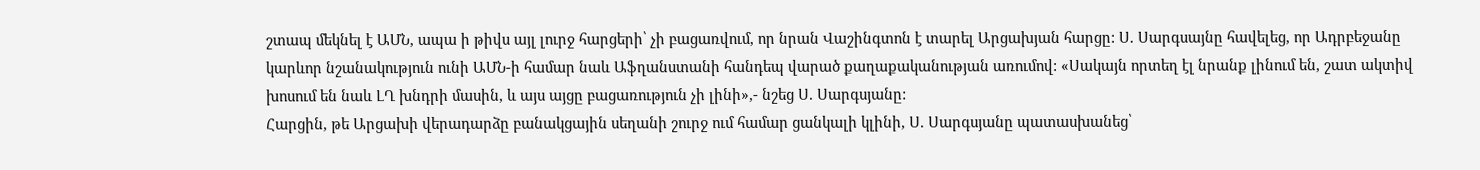շտապ մեկնել է ԱՄՆ, ապա ի թիվս այլ լուրջ հարցերի՝ չի բացառվում, որ նրան Վաշինգտոն է տարել Արցախյան հարցը: Ս. Սարգսայնը հավելեց, որ Ադրբեջանը կարևոր նշանակություն ունի ԱՄՆ-ի համար նաև Աֆղանստանի հանդեպ վարած քաղաքականության առումով: «Սակայն որտեղ էլ նրանք լինում են, շատ ակտիվ խոսում են նաև ԼՂ խնդրի մասին, և այս այցը բացառություն չի լինի»,- նշեց Ս. Սարգսյանը:
Հարցին, թե Արցախի վերադարձը բանակցային սեղանի շուրջ ում համար ցանկալի կլինի, Ս. Սարգսյանը պատասխանեց՝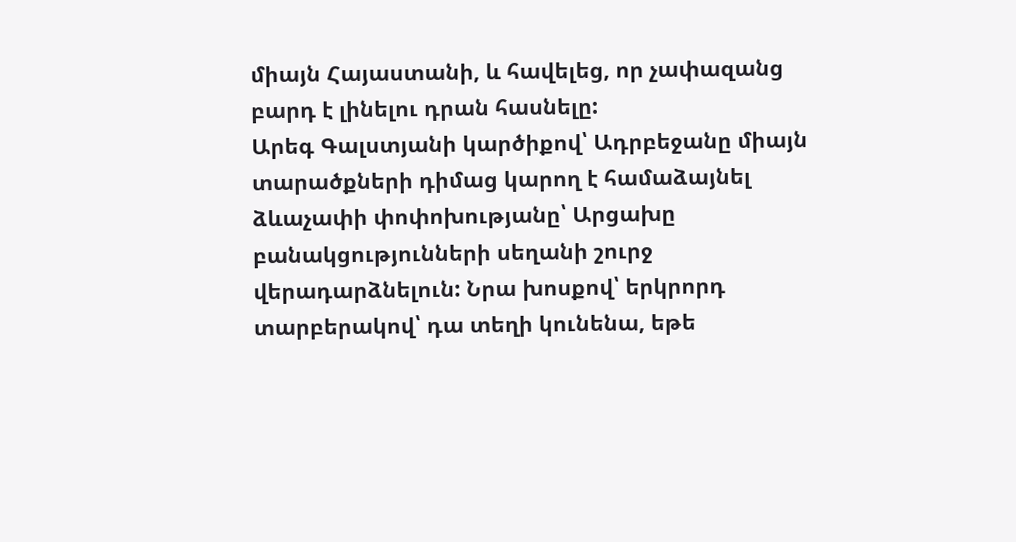միայն Հայաստանի, և հավելեց, որ չափազանց բարդ է լինելու դրան հասնելը:
Արեգ Գալստյանի կարծիքով՝ Ադրբեջանը միայն տարածքների դիմաց կարող է համաձայնել ձևաչափի փոփոխությանը՝ Արցախը բանակցությունների սեղանի շուրջ վերադարձնելուն: Նրա խոսքով՝ երկրորդ տարբերակով՝ դա տեղի կունենա, եթե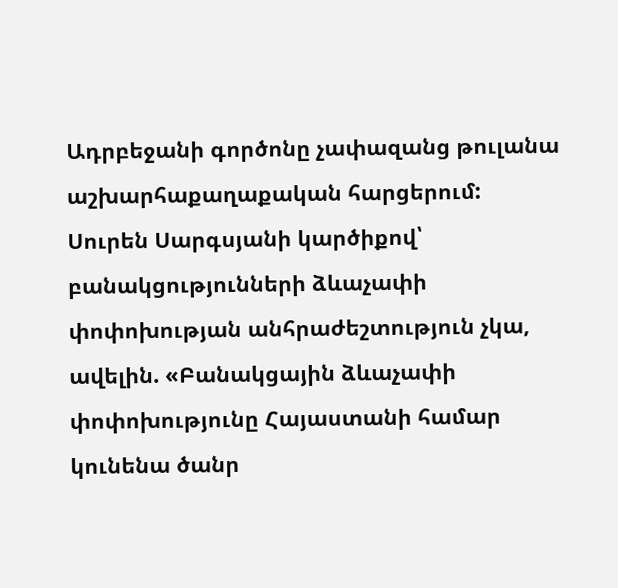Ադրբեջանի գործոնը չափազանց թուլանա աշխարհաքաղաքական հարցերում:
Սուրեն Սարգսյանի կարծիքով՝ բանակցությունների ձևաչափի փոփոխության անհրաժեշտություն չկա, ավելին. «Բանակցային ձևաչափի փոփոխությունը Հայաստանի համար կունենա ծանր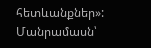հետևանքներ»:
Մանրամասն՝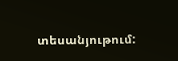տեսանյութում: